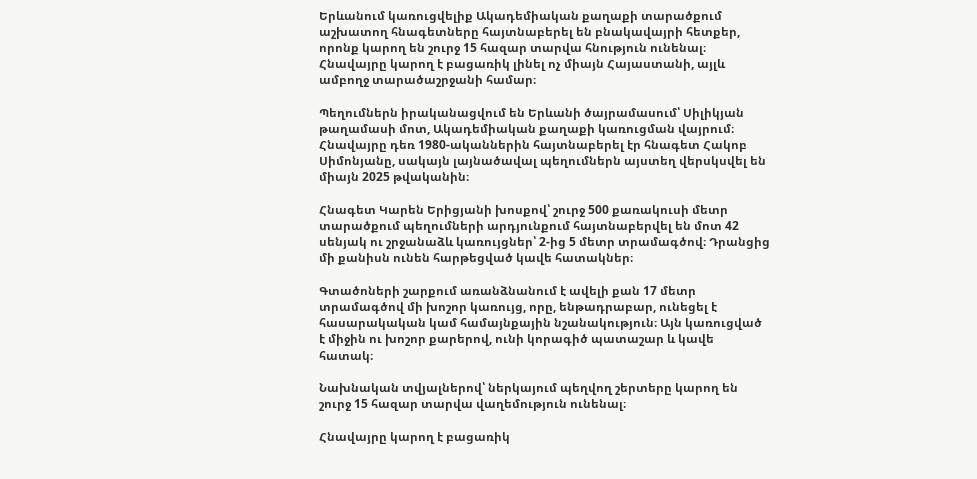Երևանում կառուցվելիք Ակադեմիական քաղաքի տարածքում աշխատող հնագետները հայտնաբերել են բնակավայրի հետքեր, որոնք կարող են շուրջ 15 հազար տարվա հնություն ունենալ։ Հնավայրը կարող է բացառիկ լինել ոչ միայն Հայաստանի, այլև ամբողջ տարածաշրջանի համար։

Պեղումներն իրականացվում են Երևանի ծայրամասում՝ Սիլիկյան թաղամասի մոտ, Ակադեմիական քաղաքի կառուցման վայրում։ Հնավայրը դեռ 1980-ականներին հայտնաբերել էր հնագետ Հակոբ Սիմոնյանը, սակայն լայնածավալ պեղումներն այստեղ վերսկսվել են միայն 2025 թվականին։

Հնագետ Կարեն Երիցյանի խոսքով՝ շուրջ 500 քառակուսի մետր տարածքում պեղումների արդյունքում հայտնաբերվել են մոտ 42 սենյակ ու շրջանաձև կառույցներ՝ 2-ից 5 մետր տրամագծով։ Դրանցից մի քանիսն ունեն հարթեցված կավե հատակներ։

Գտածոների շարքում առանձնանում է ավելի քան 17 մետր տրամագծով մի խոշոր կառույց, որը, ենթադրաբար, ունեցել է հասարակական կամ համայնքային նշանակություն։ Այն կառուցված է միջին ու խոշոր քարերով, ունի կորագիծ պատաշար և կավե հատակ։

Նախնական տվյալներով՝ ներկայում պեղվող շերտերը կարող են շուրջ 15 հազար տարվա վաղեմություն ունենալ։

Հնավայրը կարող է բացառիկ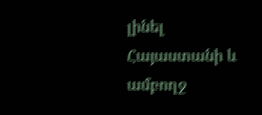լինել Հայաստանի և ամբողջ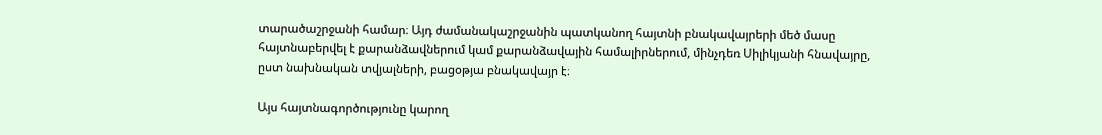տարածաշրջանի համար։ Այդ ժամանակաշրջանին պատկանող հայտնի բնակավայրերի մեծ մասը հայտնաբերվել է քարանձավներում կամ քարանձավային համալիրներում, մինչդեռ Սիլիկյանի հնավայրը, ըստ նախնական տվյալների, բացօթյա բնակավայր է։

Այս հայտնագործությունը կարող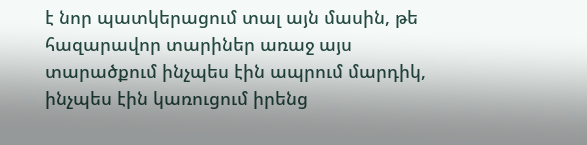է նոր պատկերացում տալ այն մասին, թե հազարավոր տարիներ առաջ այս տարածքում ինչպես էին ապրում մարդիկ, ինչպես էին կառուցում իրենց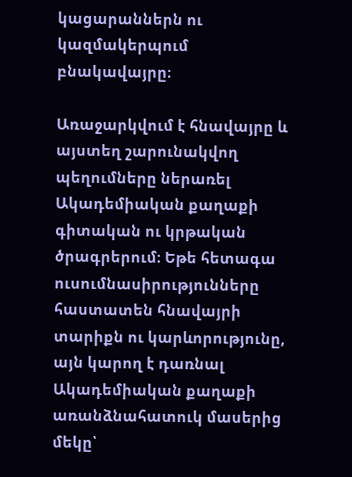կացարաններն ու կազմակերպում բնակավայրը։

Առաջարկվում է հնավայրը և այստեղ շարունակվող պեղումները ներառել Ակադեմիական քաղաքի գիտական ու կրթական ծրագրերում։ Եթե հետագա ուսումնասիրությունները հաստատեն հնավայրի տարիքն ու կարևորությունը, այն կարող է դառնալ Ակադեմիական քաղաքի առանձնահատուկ մասերից մեկը՝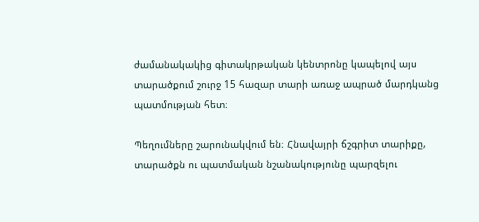ժամանակակից գիտակրթական կենտրոնը կապելով այս տարածքում շուրջ 15 հազար տարի առաջ ապրած մարդկանց պատմության հետ։

Պեղումները շարունակվում են։ Հնավայրի ճշգրիտ տարիքը, տարածքն ու պատմական նշանակությունը պարզելու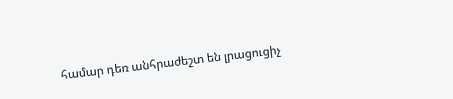համար դեռ անհրաժեշտ են լրացուցիչ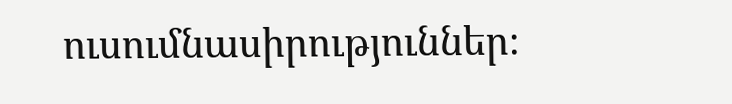ուսումնասիրություններ։